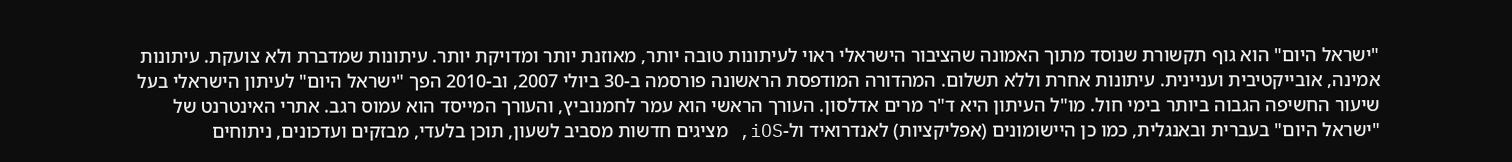"ישראל היום" הוא גוף תקשורת שנוסד מתוך האמונה שהציבור הישראלי ראוי לעיתונות טובה יותר, מאוזנת יותר ומדויקת יותר. עיתונות שמדברת ולא צועקת. עיתונות אמינה, אובייקטיבית ועניינית. עיתונות אחרת וללא תשלום. המהדורה המודפסת הראשונה פורסמה ב-30 ביולי 2007, וב-2010 הפך "ישראל היום" לעיתון הישראלי בעל שיעור החשיפה הגבוה ביותר בימי חול. מו"ל העיתון היא ד"ר מרים אדלסון. העורך הראשי הוא עמר לחמנוביץ, והעורך המייסד הוא עמוס רגב. אתרי האינטרנט של "ישראל היום" בעברית ובאנגלית, כמו כן היישומונים (אפליקציות) לאנדרואיד ול-iOS, מציגים חדשות מסביב לשעון, תוכן בלעדי, מבזקים ועדכונים, ניתוחים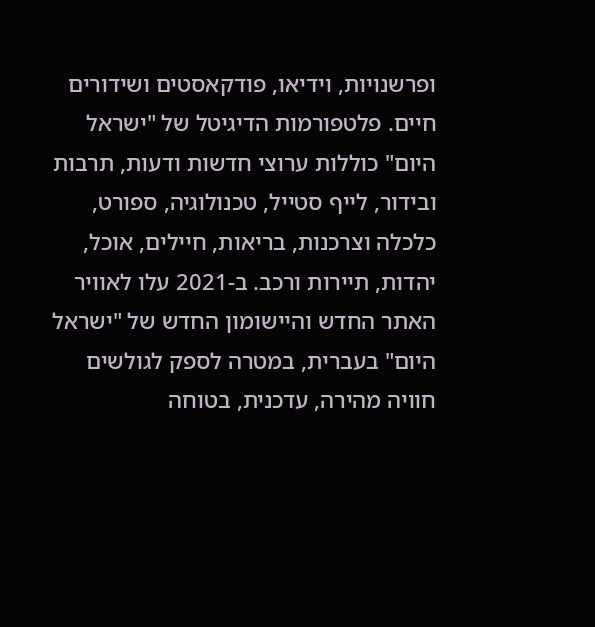ופרשנויות, וידיאו, פודקאסטים ושידורים חיים. פלטפורמות הדיגיטל של "ישראל היום" כוללות ערוצי חדשות ודעות, תרבות ובידור, לייף סטייל, טכנולוגיה, ספורט, כלכלה וצרכנות, בריאות, חיילים, אוכל, יהדות, תיירות ורכב. ב-2021 עלו לאוויר האתר החדש והיישומון החדש של "ישראל היום" בעברית, במטרה לספק לגולשים חוויה מהירה, עדכנית, בטוחה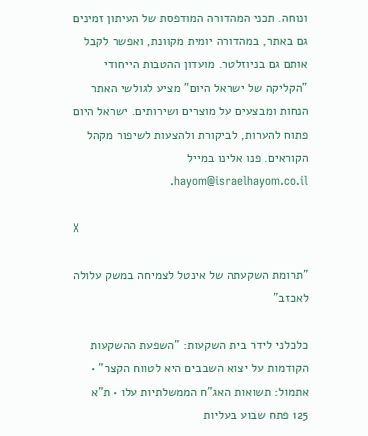ונוחה. תכני המהדורה המודפסת של העיתון זמינים גם באתר, במהדורה יומית מקוונת, ואפשר לקבל אותם גם בניוזלטר. מועדון ההטבות הייחודי "הקליקה של ישראל היום" מציע לגולשי האתר הנחות ומבצעים על מוצרים ושירותים. ישראל היום פתוח להערות, לביקורת ולהצעות לשיפור מקהל הקוראים. פנו אלינו במייל hayom@israelhayom.co.il.

X

"תרומת השקעתה של אינטל לצמיחה במשק עלולה לאכזב"

כלכלני לידר בית השקעות: "השפעת ההשקעות הקודמות על יצוא השבבים היא לטווח הקצר" • אתמול: תשואות האג"ח הממשלתיות עלו • ת"א 125 פתח שבוע בעליות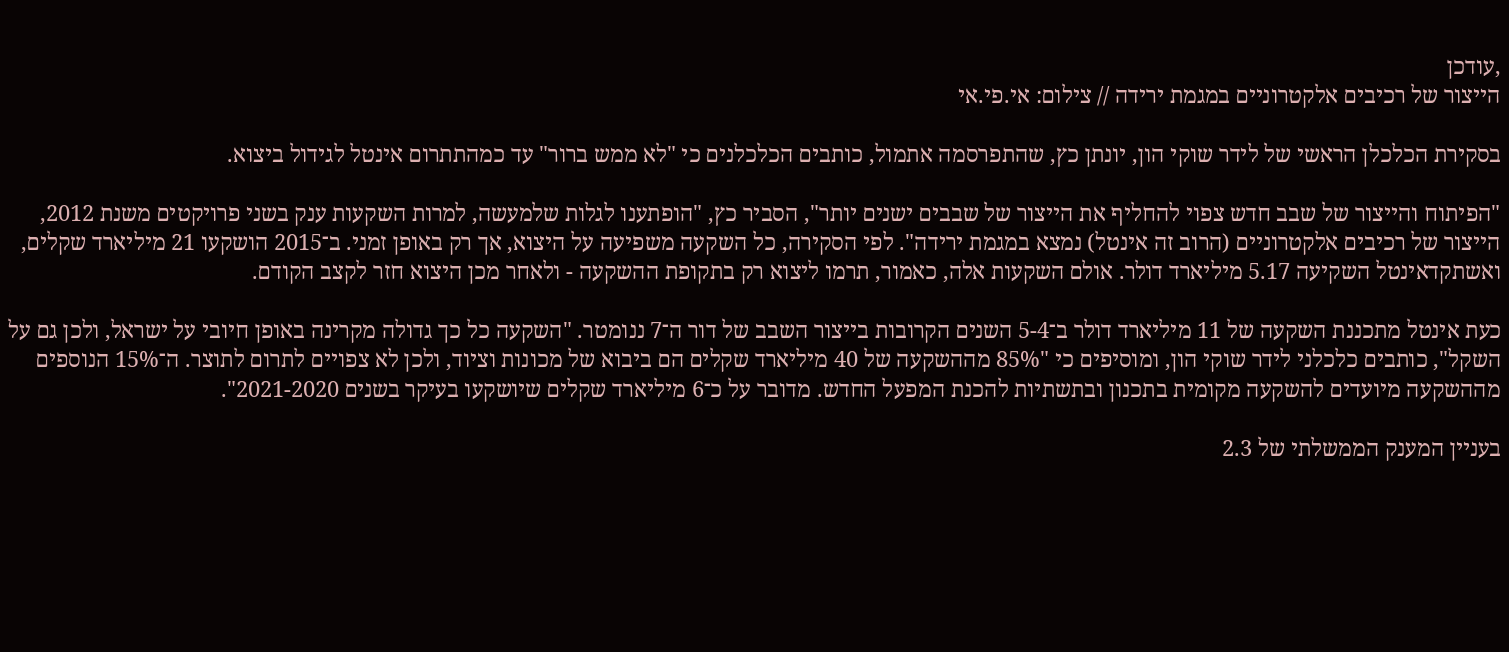,עודכן
הייצור של רכיבים אלקטרוניים במגמת ירידה // צילום: אי.פי.אי

בסקירת הכלכלן הראשי של לידר שוקי הון, יונתן כץ, שהתפרסמה אתמול, כותבים הכלכלנים כי "לא ממש ברור" עד כמהתתרום אינטל לגידול ביצוא.

"הפיתוח והייצור של שבב חדש צפוי להחליף את הייצור של שבבים ישנים יותר", הסביר כץ, "הופתענו לגלות שלמעשה, למרות השקעות ענק בשני פרויקטים משנת 2012, הייצור של רכיבים אלקטרוניים (הרוב זה אינטל) נמצא במגמת ירידה". לפי הסקירה, כל השקעה משפיעה על היצוא, אך רק באופן זמני. ב־2015 הושקעו 21 מיליארד שקלים, ואשתקדאינטל השקיעה 5.17 מיליארד דולר. אולם השקעות אלה, כאמור, תרמו ליצוא רק בתקופת ההשקעה - ולאחר מכן היצוא חזר לקצב הקודם.

כעת אינטל מתכננת השקעה של 11 מיליארד דולר ב־5-4 השנים הקרובות בייצור השבב של דור ה־7 ננומטר. "השקעה כל כך גדולה מקרינה באופן חיובי על ישראל, ולכן גם על השקל", כותבים כלכלני לידר שוקי הון, ומוסיפים כי "85% מההשקעה של 40 מיליארד שקלים הם ביבוא של מכונות וציוד, ולכן לא צפויים לתרום לתוצר. ה־15% הנוספים מההשקעה מיועדים להשקעה מקומית בתכנון ובתשתיות להכנת המפעל החדש. מדובר על כ־6 מיליארד שקלים שיושקעו בעיקר בשנים 2021-2020".

בעניין המענק הממשלתי של 2.3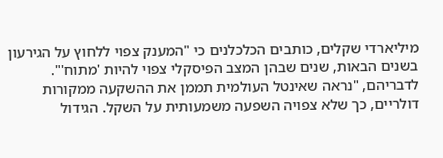מיליארדי שקלים, כותבים הכלכלנים כי "המענק צפוי ללחוץ על הגירעון בשנים הבאות, שנים שבהן המצב הפיסקלי צפוי להיות 'מתוח'". לדבריהם, "נראה שאינטל העולמית תממן את ההשקעה ממקורות דולריים, כך שלא צפויה השפעה משמעותית על השקל. הגידול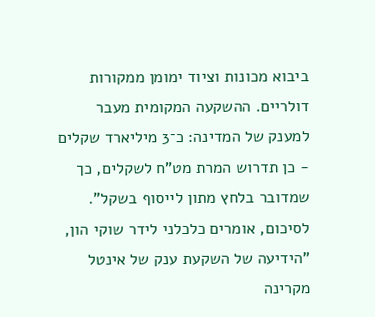ביבוא מכונות וציוד ימומן ממקורות דולריים. ההשקעה המקומית מעבר למענק של המדינה: כ־3 מיליארד שקלים - כן תדרוש המרת מט"ח לשקלים, כך שמדובר בלחץ מתון לייסוף בשקל". לסיכום, אומרים כלכלני לידר שוקי הון, "הידיעה של השקעת ענק של אינטל מקרינה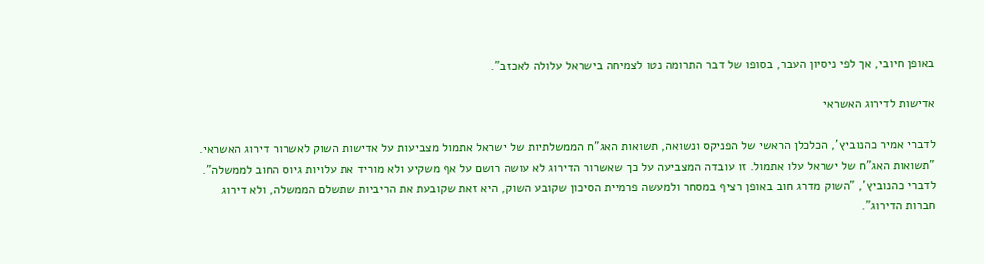באופן חיובי, אך לפי ניסיון העבר, בסופו של דבר התרומה נטו לצמיחה בישראל עלולה לאכזב".

אדישות לדירוג האשראי

לדברי אמיר כהנוביץ', הכלכלן הראשי של הפניקס ונשואה, תשואות האג"ח הממשלתיות של ישראל אתמול מצביעות על אדישות השוק לאשרור דירוג האשראי. "תשואות האג"ח של ישראל עלו אתמול. זו עובדה המצביעה על כך שאשרור הדירוג לא עושה רושם על אף משקיע ולא מוריד את עלויות גיוס החוב לממשלה". לדברי כהנוביץ', "השוק מדרג חוב באופן רציף במסחר ולמעשה פרמיית הסיכון שקובע השוק, היא זאת שקובעת את הריביות שתשלם הממשלה, ולא דירוג חברות הדירוג".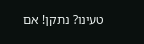טעינו? נתקן! אם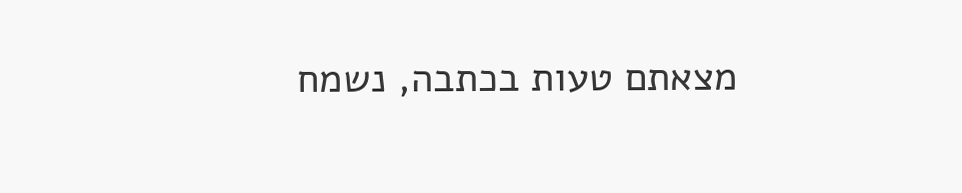מצאתם טעות בכתבה, נשמח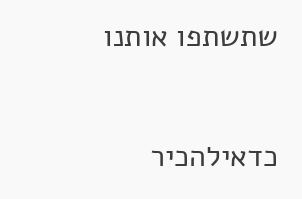שתשתפו אותנו

כדאילהכיר